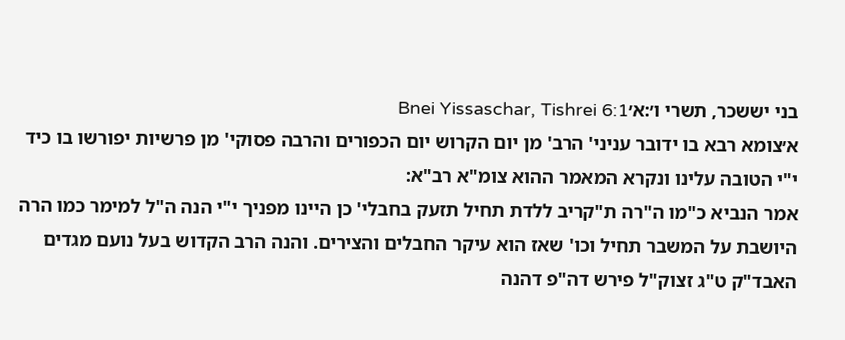בני יששכר, תשרי ו׳:א׳Bnei Yissaschar, Tishrei 6:1
א׳צומא רבא בו ידובר עניני' הרב' מן יום הקרוש יום הכפורים והרבה פסוקי' מן פרשיות יפורשו בו כיד י"י הטובה עלינו ונקרא המאמר ההוא צומ"א רב"א:
אמר הנביא כ"מו ה"רה ת"קריב ללדת תחיל תזעק בחבלי' כן היינו מפניך י"י הנה ה"ל למימר כמו הרה היושבת על המשבר תחיל וכו' שאז הוא עיקר החבלים והצירים. והנה הרב הקדוש בעל נועם מגדים האבד"ק ט"ג זצוק"ל פירש דה"פ דהנה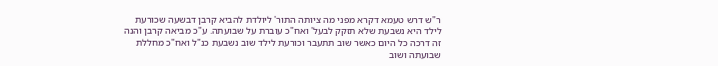ר"ש דרש טעמא דקרא מפני מה ציותה התור' ליולדת להביא קרבן דבשעה שכורעת לילד היא נשבעת שלא תזקק לבעל' ואח"כ עוברת על שבועתה. ע"כ מביאה קרבן והנה זה דרכה כל היום כאשר שוב תתעבר וכורעת לילד שוב נשבעת כנ"ל ואח"כ מחללת שבועתה ושוב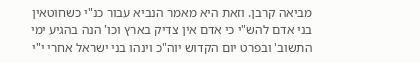מביאה קרבן. וזאת היא מאמר הנביא עבור כנ"י כשחוטאין בני אדם להש"י כי אדם אין צדיק בארץ וכו' הנה בהגיע ימי התשוב' ובפרט יום הקדוש יוה"כ וינהו בני ישראל אחרי י"י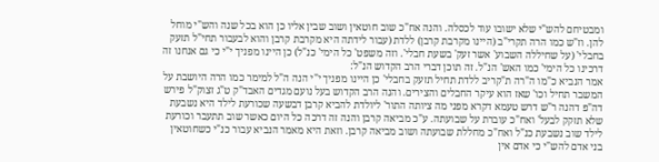ומבטיחם להש"י שלא ישובו עוד לכסלה. והנה אח"כ שוב חוטאין ושוב שבין אליו כן הוא בכל שנה והש"י מוחל להן. וז"ש כמו הרה תקרי"ב (היינו מקרבת קרבן) ללדת (עבור לידתה היא מקרבת קרבן והוא לבעבור תחי"ל תזעק בחבלי' (על שחיללה השבוע' אשר זעק' בשעת חבלי'. וזה משפט' כל הימי' כנ"ל) כן היינו מפניך י"י כי גם אנחנו זה דרכינו כל הימי' כמו האש' הנ"ל. זה תוכן דברי הרב הקדוש הנ"ל:
אמר הנביא כ"מו ה"רה ת"קריב ללדת תחיל תזעק בחבלי' כן היינו מפניך י"י הנה ה"ל למימר כמו הרה היושבת על המשבר תחיל וכו' שאז הוא עיקר החבלים והצירים. והנה הרב הקדוש בעל נועם מגדים האבד"ק ט"ג זצוק"ל פירש דה"פ דהנה ר"ש דרש טעמא דקרא מפני מה ציותה התור' ליולדת להביא קרבן דבשעה שכורעת לילד היא נשבעת שלא תזקק לבעל' ואח"כ עוברת על שבועתה. ע"כ מביאה קרבן והנה זה דרכה כל היום כאשר שוב תתעבר וכורעת לילד שוב נשבעת כנ"ל ואח"כ מחללת שבועתה ושוב מביאה קרבן. וזאת היא מאמר הנביא עבור כנ"י כשחוטאין בני אדם להש"י כי אדם אין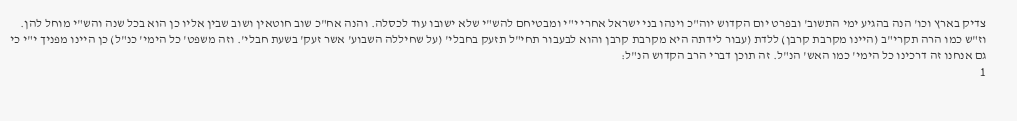צדיק בארץ וכו' הנה בהגיע ימי התשוב' ובפרט יום הקדוש יוה"כ וינהו בני ישראל אחרי י"י ומבטיחם להש"י שלא ישובו עוד לכסלה. והנה אח"כ שוב חוטאין ושוב שבין אליו כן הוא בכל שנה והש"י מוחל להן. וז"ש כמו הרה תקרי"ב (היינו מקרבת קרבן) ללדת (עבור לידתה היא מקרבת קרבן והוא לבעבור תחי"ל תזעק בחבלי' (על שחיללה השבוע' אשר זעק' בשעת חבלי'. וזה משפט' כל הימי' כנ"ל) כן היינו מפניך י"י כי גם אנחנו זה דרכינו כל הימי' כמו האש' הנ"ל. זה תוכן דברי הרב הקדוש הנ"ל:
1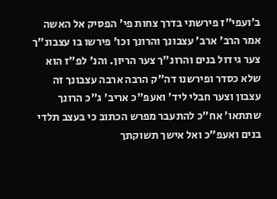ב׳ועפי"ז פירשתי בדרך צחות פי' הפסיק אל האשה אמר הרב' ארב' עצבונך והרונך וכו' פירשו בו עצבונ"ך צער גידול בנים והרונ"ך צער הריון. והנ' לפ"ז הוא שלא כסדר ופירשנו דה"ק הרבה ארבה עצבונך זה עצבון וצער חבלי ליד' ואעפ"כ אריב' ג"כ הרונך שתתאו' אח"כ להתעבר מפרש הכתוב כי בעצב תלדי בנים ואעפ"כ ואל אישך תשוקתך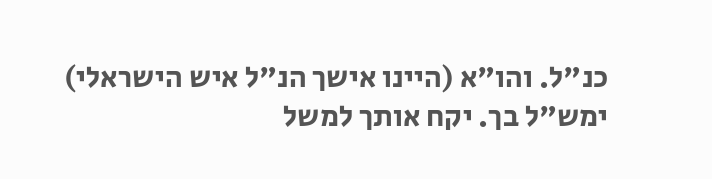כנ"ל. והו"א (היינו אישך הנ"ל איש הישראלי) ימש"ל בך. יקח אותך למשל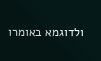ולדוגמא באומרו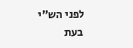לפני הש"י בעת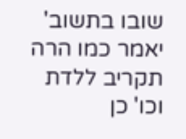שובו בתשוב' יאמר כמו הרה תקריב ללדת וכו' כן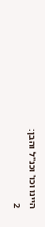היינו וכו' וכנ"ל והבן:
2